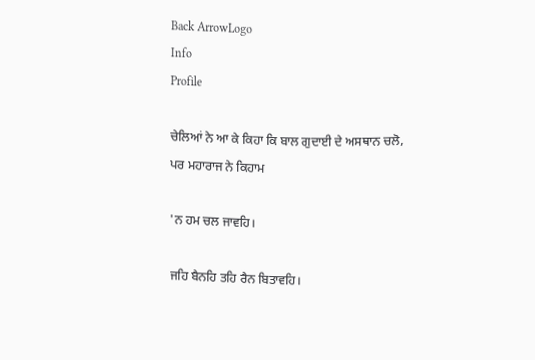Back ArrowLogo
Info
Profile

ਚੇਲਿਆਂ ਨੇ ਆ ਕੇ ਕਿਹਾ ਕਿ ਬਾਲ ਗੁਦਾਈ ਦੇ ਅਸਥਾਨ ਚਲੋ, ਪਰ ਮਹਾਰਾਜ ਨੇ ਕਿਹਾਮ

'ਨ ਹਮ ਚਲ ਜਾਵਹਿ।

ਜਹਿ ਬੈਨਹਿ ਤਹਿ ਰੈਨ ਬਿਤਾਵਹਿ।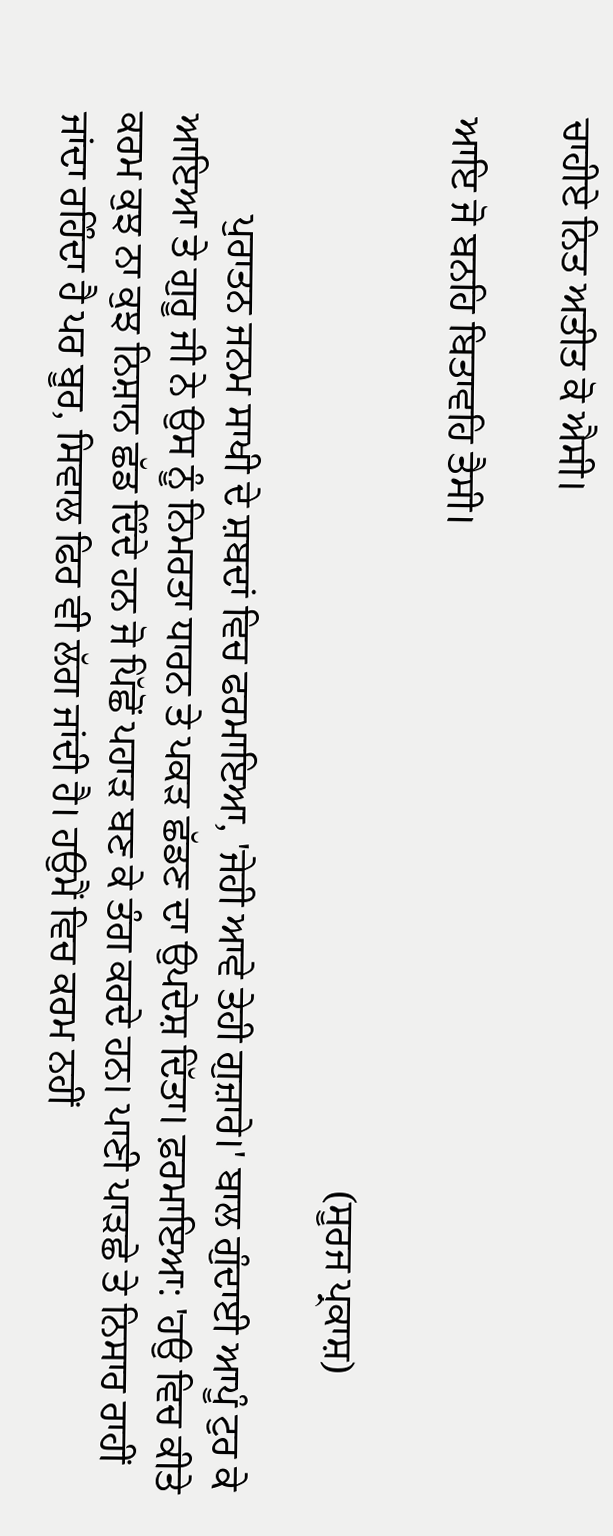ਚਾਹੀਏ ਨਿਤ ਅਤੀਤ ਕੋ ਐਸੀ।

ਆਇ ਜੋ ਬਨਹਿ ਬਿਤਾਵਹਿ ਤੈਸੀ।

                                                                                                          (ਸੂਰਜ ਪ੍ਰਕਾਸ਼)

          ਪੁਰਾਤਨ ਜਨਮ ਸਾਖੀ ਦੇ ਸ਼ਬਦਾਂ ਵਿਚ ਫਰਮਾਇਆ, 'ਜੇਹੀ ਆਵੇ ਤੇਹੀ ਗੁਜ਼ਾਰੇ।' ਬਾਲ ਗੁੰਦਾਈ ਆਪੂੰ ਟੁਰ ਕੇ ਆਇਆ ਤੇ ਗੁਰੂ ਜੀ ਨੇ ਉਸ ਨੂੰ ਨਿਮਰਤਾ ਧਾਰਨ ਤੇ ਪਕੜ ਛੱਡਣ ਦਾ ਉਪਦੇਸ਼ ਦਿੱਤਾ। ਫ਼ਰਮਾਇਆ: 'ਹਉ ਵਿਚ ਕੀਤੇ ਕਰਮ ਕੁਝ ਨਾ ਕੁਝ ਨਿਸ਼ਾਨ ਛੱਡ ਦਿੰਦੇ ਹਨ ਜੋ ਪਿੱਛੋਂ ਪਹਾੜ ਬਣ ਕੇ ਤੰਗ ਕਰਦੇ ਹਨ। ਪਾਣੀ ਪਾੜਛੇ ਤੇ ਨਿਸਾਰ ਰਾਹੀਂ ਜਾਂਦਾ ਰਹਿੰਦਾ ਹੈ ਪਰ ਬੂਰ, ਸਿਵਾਲ ਫਿਰ ਵੀ ਲੱਗ ਜਾਂਦੀ ਹੈ। ਹਉਮੈਂ ਵਿਚ ਕਰਮ ਨਹੀਂ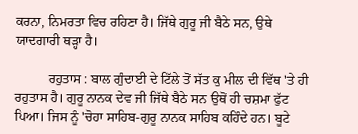ਕਰਨਾ, ਨਿਮਰਤਾ ਵਿਚ ਰਹਿਣਾ ਹੈ। ਜਿੱਥੇ ਗੁਰੂ ਜੀ ਬੈਠੇ ਸਨ, ਉਥੇ ਯਾਦਗਾਰੀ ਥੜ੍ਹਾ ਹੈ।

          ਰਹੁਤਾਸ : ਬਾਲ ਗੁੰਦਾਈ ਦੇ ਟਿੱਲੇ ਤੋਂ ਸੱਤ ਕੁ ਮੀਲ ਦੀ ਵਿੱਥ 'ਤੇ ਹੀ ਰਹੁਤਾਸ ਹੈ। ਗੁਰੂ ਨਾਨਕ ਦੇਵ ਜੀ ਜਿੱਥੇ ਬੈਠੇ ਸਨ ਉਥੋਂ ਹੀ ਚਸ਼ਮਾ ਫੁੱਟ ਪਿਆ। ਜਿਸ ਨੂੰ 'ਚੋਹਾ ਸਾਹਿਬ-ਗੁਰੂ ਨਾਨਕ ਸਾਹਿਬ ਕਹਿੰਦੇ ਹਨ। ਬੂਟੇ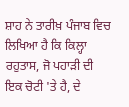ਸ਼ਾਹ ਨੇ ਤਾਰੀਖ਼ ਪੰਜਾਬ ਵਿਚ ਲਿਖਿਆ ਹੈ ਕਿ ਕਿਲ੍ਹਾ ਰਹੁਤਾਸ, ਜੋ ਪਹਾੜੀ ਦੀ ਇਕ ਚੋਟੀ 'ਤੇ ਹੈ, ਦੇ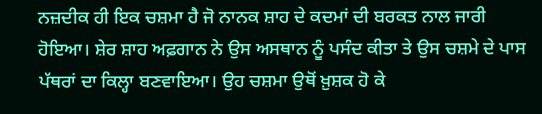ਨਜ਼ਦੀਕ ਹੀ ਇਕ ਚਸ਼ਮਾ ਹੈ ਜੋ ਨਾਨਕ ਸ਼ਾਹ ਦੇ ਕਦਮਾਂ ਦੀ ਬਰਕਤ ਨਾਲ ਜਾਰੀ ਹੋਇਆ। ਸ਼ੇਰ ਸ਼ਾਹ ਅਫ਼ਗਾਨ ਨੇ ਉਸ ਅਸਥਾਨ ਨੂੰ ਪਸੰਦ ਕੀਤਾ ਤੇ ਉਸ ਚਸ਼ਮੇ ਦੇ ਪਾਸ ਪੱਥਰਾਂ ਦਾ ਕਿਲ੍ਹਾ ਬਣਵਾਇਆ। ਉਹ ਚਸ਼ਮਾ ਉਥੋਂ ਖ਼ੁਸ਼ਕ ਹੋ ਕੇ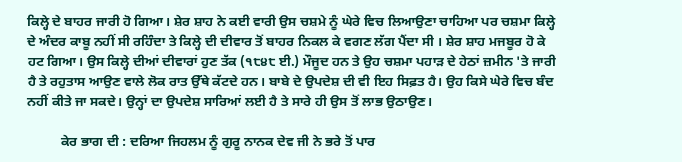ਕਿਲ੍ਹੇ ਦੇ ਬਾਹਰ ਜਾਰੀ ਹੋ ਗਿਆ। ਸ਼ੇਰ ਸ਼ਾਹ ਨੇ ਕਈ ਵਾਰੀ ਉਸ ਚਸ਼ਮੇ ਨੂੰ ਘੇਰੇ ਵਿਚ ਲਿਆਉਣਾ ਚਾਹਿਆ ਪਰ ਚਸ਼ਮਾ ਕਿਲ੍ਹੇ ਦੇ ਅੰਦਰ ਕਾਬੂ ਨਹੀਂ ਸੀ ਰਹਿੰਦਾ ਤੇ ਕਿਲ੍ਹੇ ਦੀ ਦੀਵਾਰ ਤੋਂ ਬਾਹਰ ਨਿਕਲ ਕੇ ਵਗਣ ਲੱਗ ਪੈਂਦਾ ਸੀ । ਸ਼ੇਰ ਸ਼ਾਹ ਮਜਬੂਰ ਹੋ ਕੇ ਹਟ ਗਿਆ। ਉਸ ਕਿਲ੍ਹੇ ਦੀਆਂ ਦੀਵਾਰਾਂ ਹੁਣ ਤੱਕ (੧੮੪੮ ਈ.) ਮੌਜੂਦ ਹਨ ਤੇ ਉਹ ਚਸ਼ਮਾ ਪਹਾੜ ਦੇ ਹੇਠਾਂ ਜ਼ਮੀਨ 'ਤੇ ਜਾਰੀ ਹੈ ਤੇ ਰਹੁਤਾਸ ਆਉਣ ਵਾਲੇ ਲੋਕ ਰਾਤ ਉੱਥੇ ਕੱਟਦੇ ਹਨ। ਬਾਬੇ ਦੇ ਉਪਦੇਸ਼ ਦੀ ਵੀ ਇਹ ਸਿਫ਼ਤ ਹੈ। ਉਹ ਕਿਸੇ ਘੇਰੇ ਵਿਚ ਬੰਦ ਨਹੀਂ ਕੀਤੇ ਜਾ ਸਕਦੇ। ਉਨ੍ਹਾਂ ਦਾ ਉਪਦੇਸ਼ ਸਾਰਿਆਂ ਲਈ ਹੈ ਤੇ ਸਾਰੇ ਹੀ ਉਸ ਤੋਂ ਲਾਭ ਉਠਾਉਣ।

          ਕੇਰ ਭਾਗ ਦੀ : ਦਰਿਆ ਜਿਹਲਮ ਨੂੰ ਗੁਰੂ ਨਾਨਕ ਦੇਵ ਜੀ ਨੇ ਭਰੇ ਤੋਂ ਪਾਰ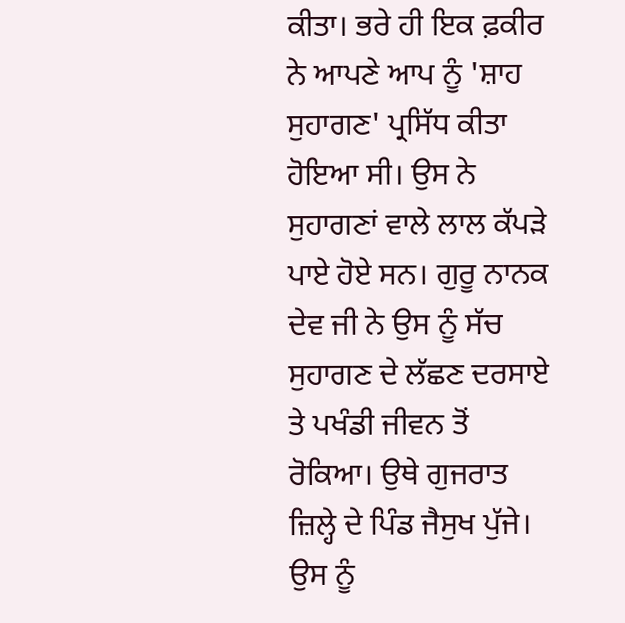ਕੀਤਾ। ਭਰੇ ਹੀ ਇਕ ਫ਼ਕੀਰ ਨੇ ਆਪਣੇ ਆਪ ਨੂੰ 'ਸ਼ਾਹ ਸੁਹਾਗਣ' ਪ੍ਰਸਿੱਧ ਕੀਤਾ ਹੋਇਆ ਸੀ। ਉਸ ਨੇ ਸੁਹਾਗਣਾਂ ਵਾਲੇ ਲਾਲ ਕੱਪੜੇ ਪਾਏ ਹੋਏ ਸਨ। ਗੁਰੂ ਨਾਨਕ ਦੇਵ ਜੀ ਨੇ ਉਸ ਨੂੰ ਸੱਚ ਸੁਹਾਗਣ ਦੇ ਲੱਛਣ ਦਰਸਾਏ ਤੇ ਪਖੰਡੀ ਜੀਵਨ ਤੋਂ ਰੋਕਿਆ। ਉਥੇ ਗੁਜਰਾਤ ਜ਼ਿਲ੍ਹੇ ਦੇ ਪਿੰਡ ਜੈਸੁਖ ਪੁੱਜੇ। ਉਸ ਨੂੰ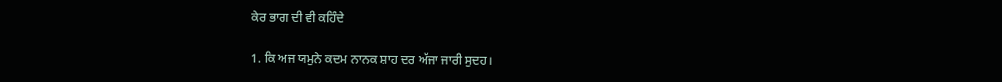ਕੇਰ ਭਾਗ ਦੀ ਵੀ ਕਹਿੰਦੇ

1. ਕਿ ਅਜ ਯਮੁਨੇ ਕਦਮ ਨਾਨਕ ਸ਼ਾਹ ਦਰ ਅੱਜਾ ਜਾਰੀ ਸੁਦਹ।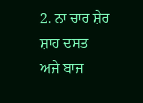2. ਨਾ ਚਾਰ ਸ਼ੇਰ ਸ਼ਾਹ ਦਸਤ ਅਜੇ ਬਾਜ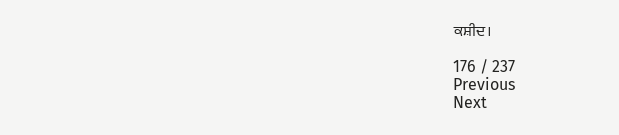ਕਸ਼ੀਦ।

176 / 237
Previous
Next